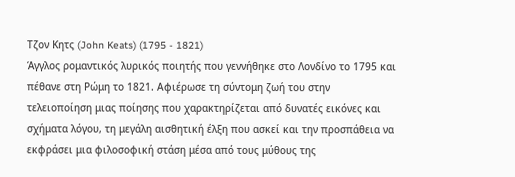Τζoν Κητς (John Keats) (1795 - 1821)
Άγγλος ρομαντικός λυρικός ποιητής που γεννήθηκε στο Λονδίνο το 1795 και πέθανε στη Ρώμη το 1821. Αφιέρωσε τη σύντομη ζωή του στην τελειοποίηση μιας ποίησης που χαρακτηρίζεται από δυνατές εικόνες και σχήματα λόγου, τη μεγάλη αισθητική έλξη που ασκεί και την προσπάθεια να εκφράσει μια φιλοσοφική στάση μέσα από τους μύθους της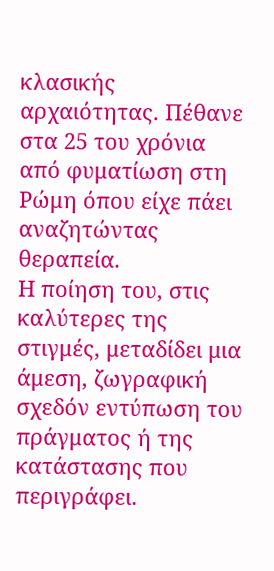κλασικής αρχαιότητας. Πέθανε στα 25 του χρόνια από φυματίωση στη Ρώμη όπου είχε πάει αναζητώντας θεραπεία.
Η ποίηση του, στις καλύτερες της στιγμές, μεταδίδει μια άμεση, ζωγραφική σχεδόν εντύπωση του πράγματος ή της κατάστασης που περιγράφει.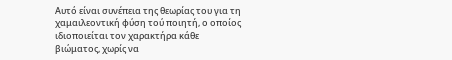Αυτό είναι συνέπεια της θεωρίας του για τη χαμαιλεοντική φύση τού ποιητή, ο οποίος ιδιοποιείται τον χαρακτήρα κάθε βιώματος, χωρίς να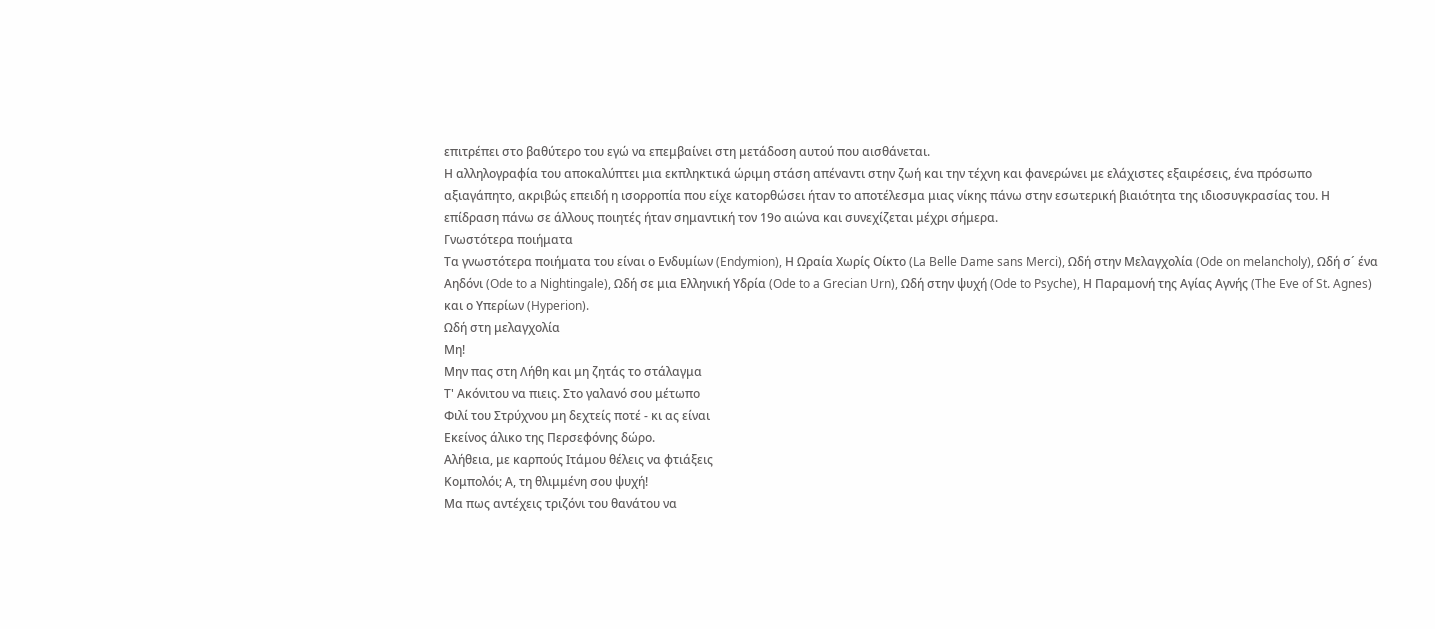επιτρέπει στο βαθύτερο του εγώ να επεμβαίνει στη μετάδοση αυτού που αισθάνεται.
Η αλληλογραφία του αποκαλύπτει μια εκπληκτικά ώριμη στάση απέναντι στην ζωή και την τέχνη και φανερώνει με ελάχιστες εξαιρέσεις, ένα πρόσωπο αξιαγάπητο, ακριβώς επειδή η ισορροπία που είχε κατορθώσει ήταν το αποτέλεσμα μιας νίκης πάνω στην εσωτερική βιαιότητα της ιδιοσυγκρασίας του. Η επίδραση πάνω σε άλλους ποιητές ήταν σημαντική τον 19ο αιώνα και συνεχίζεται μέχρι σήμερα.
Γνωστότερα ποιήματα
Τα γνωστότερα ποιήματα του είναι ο Ενδυμίων (Endymion), Η Ωραία Χωρίς Οίκτο (La Belle Dame sans Merci), Ωδή στην Μελαγχολία (Ode on melancholy), Ωδή σ´ ένα Αηδόνι (Ode to a Nightingale), Ωδή σε μια Ελληνική Υδρία (Ode to a Grecian Urn), Ωδή στην ψυχή (Ode to Psyche), Η Παραμονή της Αγίας Αγνής (The Eve of St. Agnes) και ο Υπερίων (Hyperion).
Ωδή στη μελαγχολία
Μη!
Μην πας στη Λήθη και μη ζητάς το στάλαγμα
Τ' Ακόνιτου να πιεις. Στο γαλανό σου μέτωπο
Φιλί του Στρύχνου μη δεχτείς ποτέ - κι ας είναι
Εκείνος άλικο της Περσεφόνης δώρο.
Αλήθεια, με καρπούς Ιτάμου θέλεις να φτιάξεις
Κομπολόι; Α, τη θλιμμένη σου ψυχή!
Μα πως αντέχεις τριζόνι του θανάτου να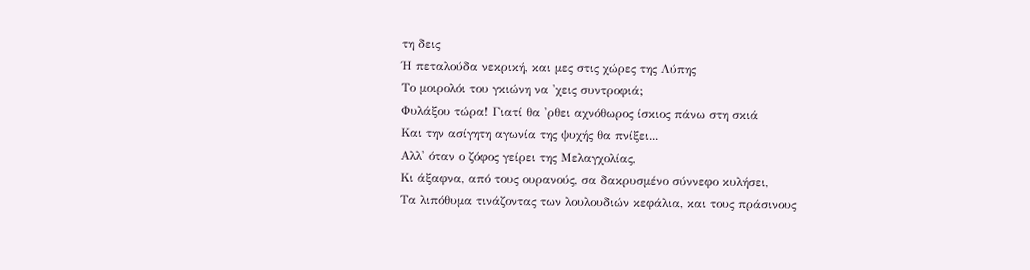τη δεις
Ή πεταλούδα νεκρική, και μες στις χώρες της Λύπης
Το μοιρολόι του γκιώνη να 'χεις συντροφιά;
Φυλάξου τώρα! Γιατί θα 'ρθει αχνόθωρος ίσκιος πάνω στη σκιά
Και την ασίγητη αγωνία της ψυχής θα πνίξει...
Αλλ' όταν ο ζόφος γείρει της Μελαγχολίας,
Κι άξαφνα, από τους ουρανούς, σα δακρυσμένο σύννεφο κυλήσει,
Τα λιπόθυμα τινάζοντας των λουλουδιών κεφάλια, και τους πράσινους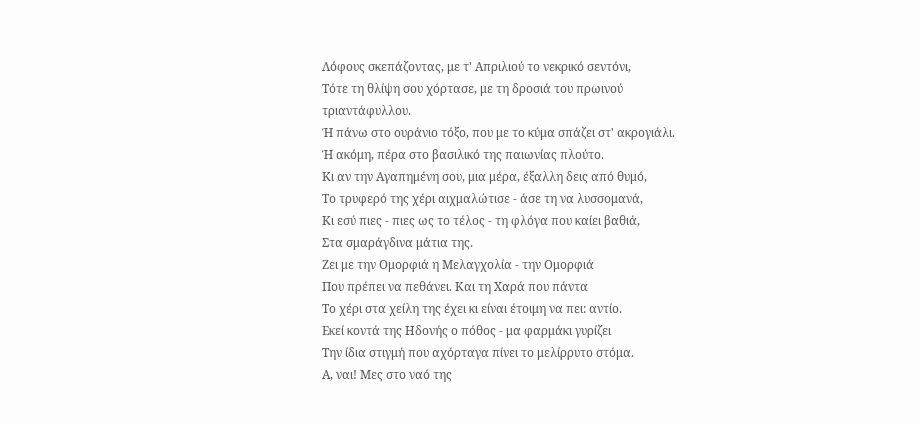Λόφους σκεπάζοντας, με τ' Απριλιού το νεκρικό σεντόνι,
Τότε τη θλίψη σου χόρτασε, με τη δροσιά του πρωινού τριαντάφυλλου.
Ή πάνω στο ουράνιο τόξο, που με το κύμα σπάζει στ' ακρογιάλι.
Ή ακόμη, πέρα στο βασιλικό της παιωνίας πλούτο.
Κι αν την Αγαπημένη σου, μια μέρα, έξαλλη δεις από θυμό,
Το τρυφερό της χέρι αιχμαλώτισε - άσε τη να λυσσομανά,
Κι εσύ πιες - πιες ως το τέλος - τη φλόγα που καίει βαθιά,
Στα σμαράγδινα μάτια της.
Ζει με την Ομορφιά η Μελαγχολία - την Ομορφιά
Που πρέπει να πεθάνει. Και τη Χαρά που πάντα
Το χέρι στα χείλη της έχει κι είναι έτοιμη να πει: αντίο.
Εκεί κοντά της Ηδονής ο πόθος - μα φαρμάκι γυρίζει
Την ίδια στιγμή που αχόρταγα πίνει το μελίρρυτο στόμα.
Α, ναι! Μες στο ναό της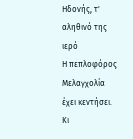Ηδονής, τ' αληθινό της ιερό
Η πεπλοφόρος Μελαγχολία έχει κεντήσει.
Κι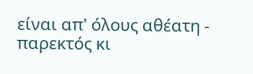είναι απ' όλους αθέατη - παρεκτός κι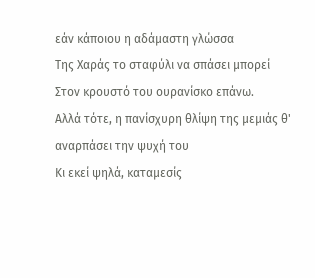εάν κάποιου η αδάμαστη γλώσσα
Της Χαράς το σταφύλι να σπάσει μπορεί
Στον κρουστό του ουρανίσκο επάνω.
Αλλά τότε, η πανίσχυρη θλίψη της μεμιάς θ' αναρπάσει την ψυχή του
Κι εκεί ψηλά, καταμεσίς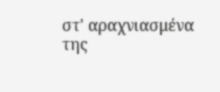στ' αραχνιασμένα της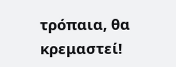τρόπαια, θα κρεμαστεί!